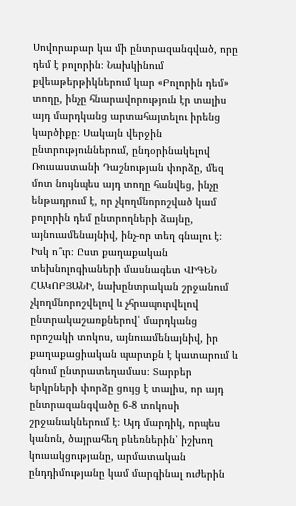Սովորաբար կա մի ընտրազանգված, որը դեմ է բոլորին։ Նախկինում քվեաթերթիկներում կար «Բոլորին դեմ» տողը, ինչը հնարավորություն էր տալիս այդ մարդկանց արտահայտելու իրենց կարծիքը։ Սակայն վերջին ընտրություններում, ընդօրինակելով Ռուսաստանի Դաշնության փորձը, մեզ մոտ նույնպես այդ տողը հանվեց, ինչը ենթադրում է, որ չկողմնորոշված կամ բոլորին դեմ ընտրողների ձայնը, այնուամենայնիվ, ինչ-որ տեղ գնալու է։ Իսկ ո՞ւր։ Ըստ քաղաքական տեխնոլոգիաների մասնագետ ՎԻԳԵՆ ՀԱԿՈԲՅԱՆԻ, նախընտրական շրջանում չկողմնորոշվելով և չհրապուրվելով ընտրակաշառքներով՝ մարդկանց որոշակի տոկոս, այնուամենայնիվ, իր քաղաքացիական պարտքն է կատարում և գնում ընտրատեղամաս։ Տարբեր երկրների փորձը ցույց է տալիս, որ այդ ընտրազանգվածը 6-8 տոկոսի շրջանակներում է։ Այդ մարդիկ, որպես կանոն, ծայրահեղ բևեռներին՝ իշխող կուսակցությանը, արմատական ընդդիմությանը կամ մարգինալ ուժերին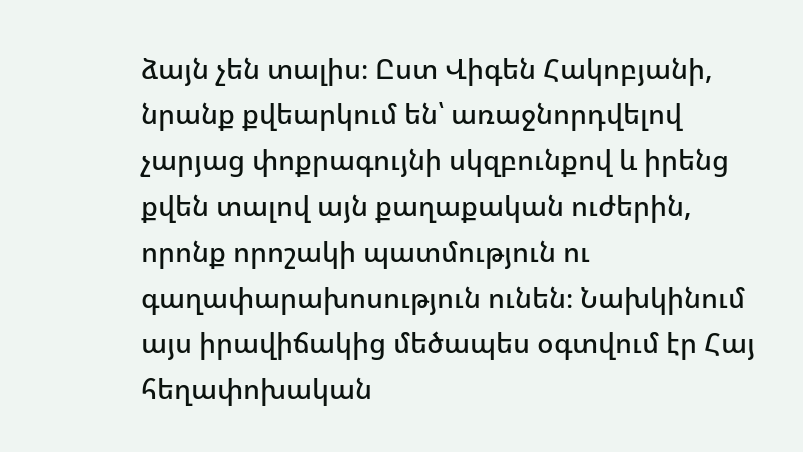ձայն չեն տալիս։ Ըստ Վիգեն Հակոբյանի, նրանք քվեարկում են՝ առաջնորդվելով չարյաց փոքրագույնի սկզբունքով և իրենց քվեն տալով այն քաղաքական ուժերին, որոնք որոշակի պատմություն ու գաղափարախոսություն ունեն։ Նախկինում այս իրավիճակից մեծապես օգտվում էր Հայ հեղափոխական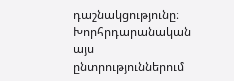դաշնակցությունը։ Խորհրդարանական այս ընտրություններում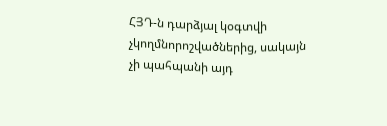ՀՅԴ-ն դարձյալ կօգտվի չկողմնորոշվածներից, սակայն չի պահպանի այդ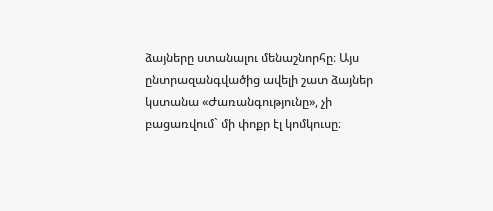ձայները ստանալու մենաշնորհը։ Այս ընտրազանգվածից ավելի շատ ձայներ կստանա «Ժառանգությունը», չի բացառվում` մի փոքր էլ կոմկուսը։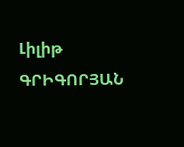Լիլիթ ԳՐԻԳՈՐՅԱՆ